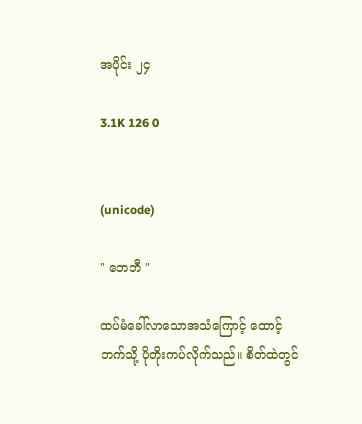အပိုင်း ၂၄

3.1K 126 0


(unicode)

" ဘေဘီ "

ထပ်မံခေါ်လာသောအသံကြောင့် ထောင့်ဘက်သို့ ပိုတိုးကပ်လိုက်သည်။ စိတ်ထဲတွင်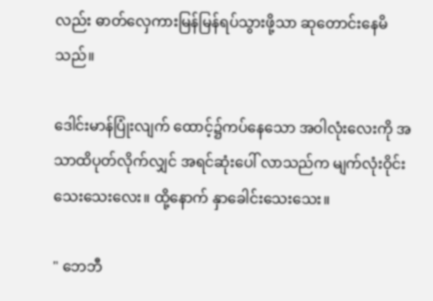လည်း ဓာတ်လှေကားမြန်မြန်ရပ်သွားဖို့သာ ဆုတောင်းနေမိ သည်။

ဒေါင်းမာန်ပြုံးလျက် ထောင့်၌ကပ်နေသော အဝါလုံးလေးကို အသာထိပုတ်လိုက်လျှင် အရင်ဆုံးပေါ် လာသည်က မျက်လုံးဝိုင်းသေးသေးလေး။ ထို့နောက် နှာခေါင်းသေးသေး။

" ဘေဘီ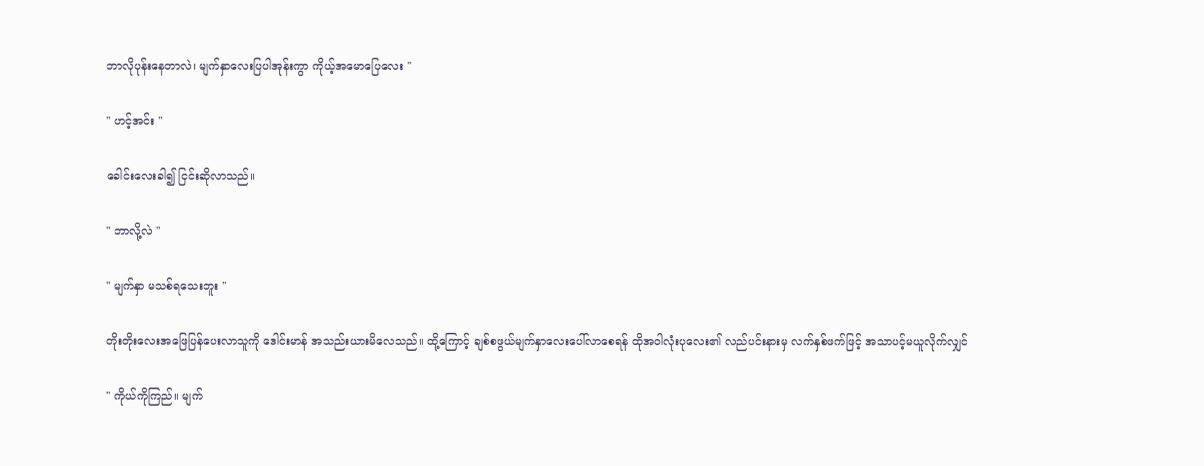ဘာလိုပုန်းနေတာလဲ၊ မျက်နှာလေးပြပါအုန်းကွာ ကိုယ့်အမောပြေလေး "

" ဟင့်အင်း "

ခေါင်းလေးခါ၍ ငြင်းဆိုလာသည်။

" ဘာလို့လဲ "

" မျက်နှာ မသစ်ရသေးဘူး "

တိုးတိုးလေးအဖြေပြန်ပေးလာသူကို ဒေါင်းမာန် အသည်းယားမိလေသည်။ ထို့ကြောင့် ချစ်စဖွယ်မျက်နှာလေးပေါ်လာစေရန် ထိုအဝါလုံးပုလေး၏ လည်ပင်းနားမှ လက်နှစ်ဖက်ဖြင့် အသာပင့်မယူလိုက်လျှင်

" ကိုယ်ကိုကြည်။ မျက်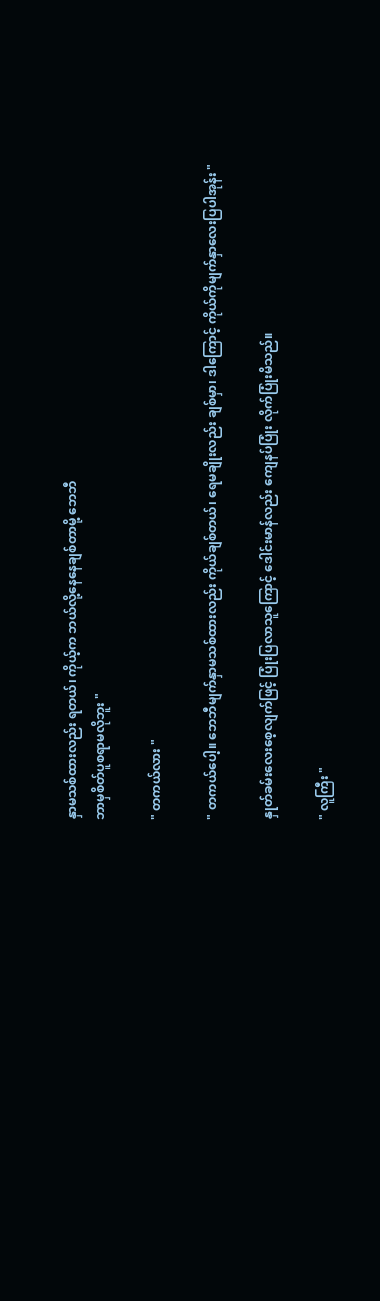နှာမသစ်ထားလည်း ရတယ်၊ ကိုယ့်က ဘယ်လို့နေနေချစ်တာမို့ ဘေဘီ
ဘာမှစိတ်ပူစရာမလိုဘူး "

" တကယ်လား "

" တကယ်ပေါ့။ ဘေဘီမျက်နှာမသစ်ထားလည်း ကိုယ်ချစ်တယ်၊ ရေမချိုးလည်း ချစ်မှာ၊ ဒါကြောင့် ကိုယ်ကိုမျက်နှာလေးပြပါအုန်း "

နှုတ်ခမ်းလေးစေ့လျက်ဖြင့် ပြုံးပြလာသူကြောင့် ဒေါင်းမာန်လည်း ကျေနပ်ပြုံး လိုက်ပြုံးမိသည်။

" လူကြီး "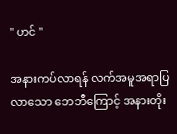" ဟင် "

အနားကပ်လာရန် လက်အမူအရာပြလာသော ဘေဘီကြောင့် အနားတိုး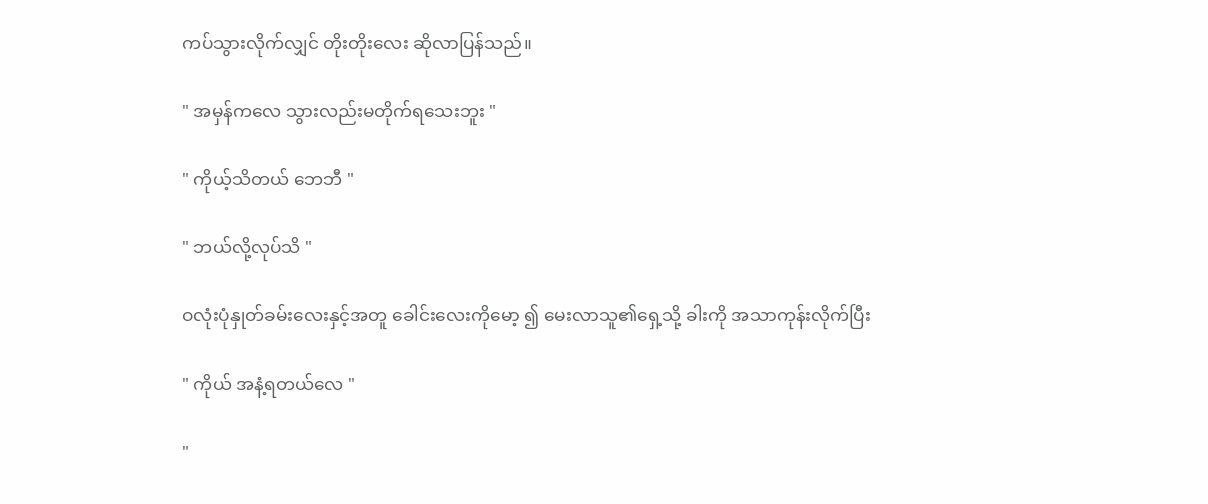ကပ်သွားလိုက်လျှင် တိုးတိုးလေး ဆိုလာပြန်သည်။

" အမှန်ကလေ သွားလည်းမတိုက်ရသေးဘူး "

" ကိုယ့်သိတယ် ဘေဘီ "

" ဘယ်လို့လုပ်သိ "

ဝလုံးပုံနှုတ်ခမ်းလေးနှင့်အတူ ခေါင်းလေးကိုမော့ ၍ မေးလာသူ၏ရှေ့သို့ ခါးကို အသာကုန်းလိုက်ပြီး

" ကိုယ် အနံ့ရတယ်လေ "

"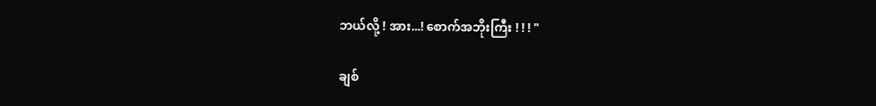ဘယ်လို့ ! အား...! စောက်အဘိုးကြီး ! ! ! "

ချစ်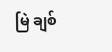မြဲ ချစ်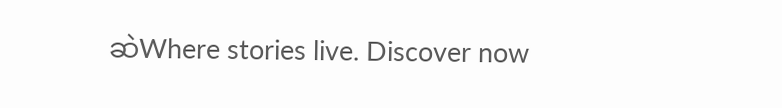ဆဲWhere stories live. Discover now